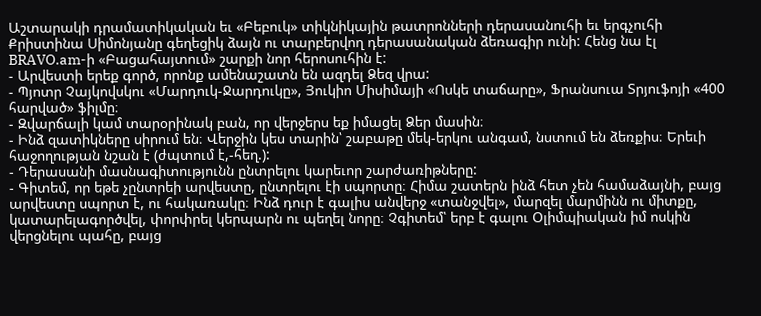Աշտարակի դրամատիկական եւ «Բեբուկ» տիկնիկային թատրոնների դերասանուհի եւ երգչուհի Քրիստինա Սիմոնյանը գեղեցիկ ձայն ու տարբերվող դերասանական ձեռագիր ունի: Հենց նա էլ BRAVO.am-ի «Բացահայտում» շարքի նոր հերոսուհին է:
- Արվեստի երեք գործ, որոնք ամենաշատն են ազդել Ձեզ վրա:
- Պյոտր Չայկովսկու «Մարդուկ-Ջարդուկը», Յուկիո Միսիմայի «Ոսկե տաճարը», Ֆրանսուա Տրյուֆոյի «400 հարված» ֆիլմը։
- Զվարճալի կամ տարօրինակ բան, որ վերջերս եք իմացել Ձեր մասին։
- Ինձ զատիկները սիրում են։ Վերջին կես տարին՝ շաբաթը մեկ-երկու անգամ, նստում են ձեռքիս։ Երեւի հաջողության նշան է (ժպտում է,-հեղ.):
- Դերասանի մասնագիտությունն ընտրելու կարեւոր շարժառիթները:
- Գիտեմ, որ եթե չընտրեի արվեստը, ընտրելու էի սպորտը։ Հիմա շատերն ինձ հետ չեն համաձայնի, բայց արվեստը սպորտ է, ու հակառակը։ Ինձ դուր է գալիս անվերջ «տանջվել», մարզել մարմինն ու միտքը, կատարելագործվել, փորփրել կերպարն ու պեղել նորը։ Չգիտեմ՝ երբ է գալու Օլիմպիական իմ ոսկին վերցնելու պահը, բայց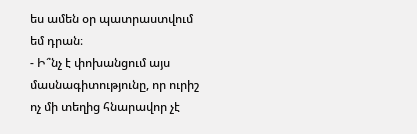ես ամեն օր պատրաստվում եմ դրան։
- Ի՞նչ է փոխանցում այս մասնագիտությունը, որ ուրիշ ոչ մի տեղից հնարավոր չէ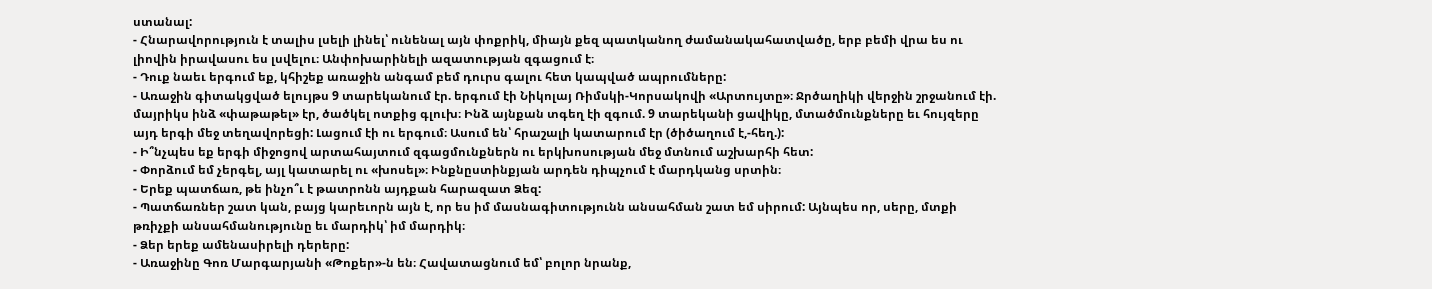ստանալ:
- Հնարավորություն է տալիս լսելի լինել՝ ունենալ այն փոքրիկ, միայն քեզ պատկանող ժամանակահատվածը, երբ բեմի վրա ես ու լիովին իրավասու ես լսվելու։ Անփոխարինելի ազատության զգացում է։
- Դուք նաեւ երգում եք, կհիշեք առաջին անգամ բեմ դուրս գալու հետ կապված ապրումները:
- Առաջին գիտակցված ելույթս 9 տարեկանում էր. երգում էի Նիկոլայ Ռիմսկի-Կորսակովի «Արտույտը»։ Ջրծաղիկի վերջին շրջանում էի. մայրիկս ինձ «փաթաթել» էր, ծածկել ոտքից գլուխ։ Ինձ այնքան տգեղ էի զգում. 9 տարեկանի ցավիկը, մտածմունքները եւ հույզերը այդ երգի մեջ տեղավորեցի: Լացում էի ու երգում։ Ասում են՝ հրաշալի կատարում էր (ծիծաղում է,-հեղ.):
- Ի՞նչպես եք երգի միջոցով արտահայտում զգացմունքներն ու երկխոսության մեջ մտնում աշխարհի հետ:
- Փորձում եմ չերգել, այլ կատարել ու «խոսել»։ Ինքնըստինքյան արդեն դիպչում է մարդկանց սրտին։
- Երեք պատճառ, թե ինչո՞ւ է թատրոնն այդքան հարազատ Ձեզ:
- Պատճառներ շատ կան, բայց կարեւորն այն է, որ ես իմ մասնագիտությունն անսահման շատ եմ սիրում: Այնպես որ, սերը, մտքի թռիչքի անսահմանությունը եւ մարդիկ՝ իմ մարդիկ։
- Ձեր երեք ամենասիրելի դերերը:
- Առաջինը Գոռ Մարգարյանի «Թոքեր»-ն են։ Հավատացնում եմ՝ բոլոր նրանք,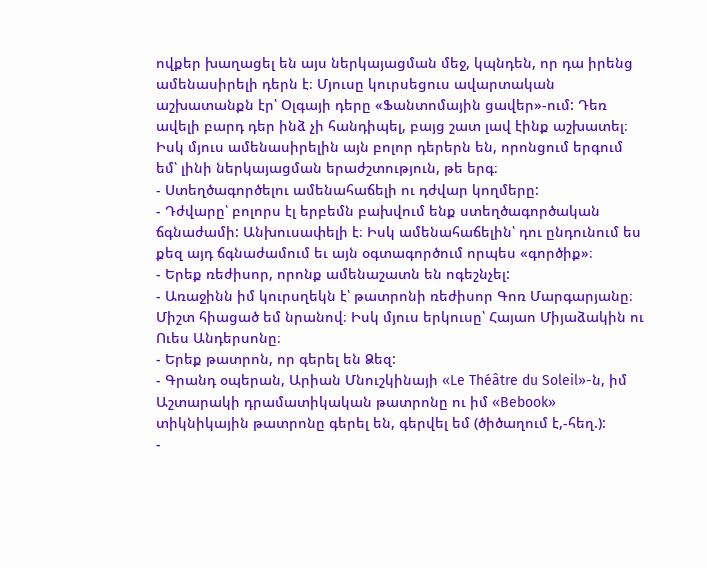ովքեր խաղացել են այս ներկայացման մեջ, կպնդեն, որ դա իրենց ամենասիրելի դերն է։ Մյուսը կուրսեցուս ավարտական աշխատանքն էր՝ Օլգայի դերը «Ֆանտոմային ցավեր»-ում: Դեռ ավելի բարդ դեր ինձ չի հանդիպել, բայց շատ լավ էինք աշխատել։ Իսկ մյուս ամենասիրելին այն բոլոր դերերն են, որոնցում երգում եմ՝ լինի ներկայացման երաժշտություն, թե երգ։
- Ստեղծագործելու ամենահաճելի ու դժվար կողմերը:
- Դժվարը՝ բոլորս էլ երբեմն բախվում ենք ստեղծագործական ճգնաժամի: Անխուսափելի է։ Իսկ ամենահաճելին՝ դու ընդունում ես քեզ այդ ճգնաժամում եւ այն օգտագործում որպես «գործիք»։
- Երեք ռեժիսոր, որոնք ամենաշատն են ոգեշնչել:
- Առաջինն իմ կուրսղեկն է՝ թատրոնի ռեժիսոր Գոռ Մարգարյանը։ Միշտ հիացած եմ նրանով։ Իսկ մյուս երկուսը՝ Հայաո Միյաձակին ու Ուես Անդերսոնը։
- Երեք թատրոն, որ գերել են Ձեզ:
- Գրանդ օպերան, Արիան Մնուշկինայի «Le Théâtre du Soleil»-ն, իմ Աշտարակի դրամատիկական թատրոնը ու իմ «Bebook» տիկնիկային թատրոնը գերել են, գերվել եմ (ծիծաղում է,-հեղ.):
-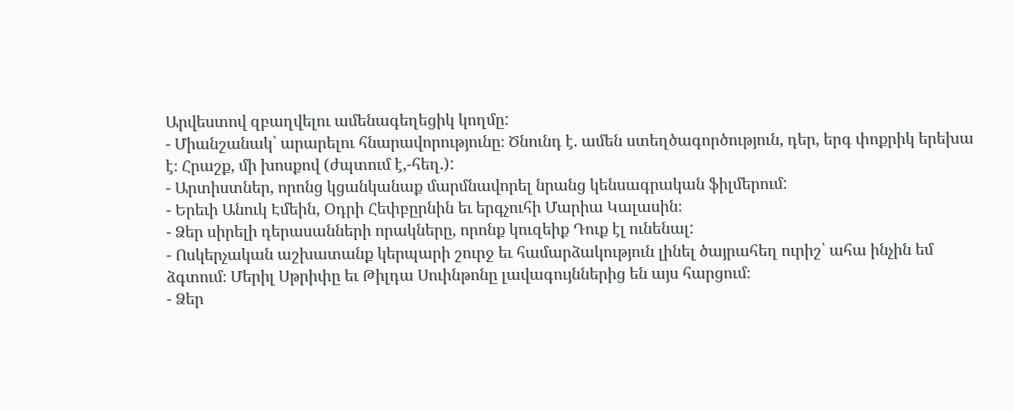Արվեստով զբաղվելու ամենագեղեցիկ կողմը:
- Միանշանակ՝ արարելու հնարավորությունը։ Ծնունդ է. ամեն ստեղծագործություն, դեր, երգ փոքրիկ երեխա է։ Հրաշք, մի խոսքով (ժպտում է,-հեղ.):
- Արտիստներ, որոնց կցանկանաք մարմնավորել նրանց կենսագրական ֆիլմերում:
- Երեւի Անուկ Էմեին, Օդրի Հեփբըրնին եւ երգչուհի Մարիա Կալասին։
- Ձեր սիրելի դերասանների որակները, որոնք կուզեիք Դուք էլ ունենալ:
- Ոսկերչական աշխատանք կերպարի շուրջ եւ համարձակություն լինել ծայրահեղ ուրիշ՝ ահա ինչին եմ ձգտում։ Մերիլ Սթրիփը եւ Թիլդա Սուինթոնը լավագույններից են այս հարցում։
- Ձեր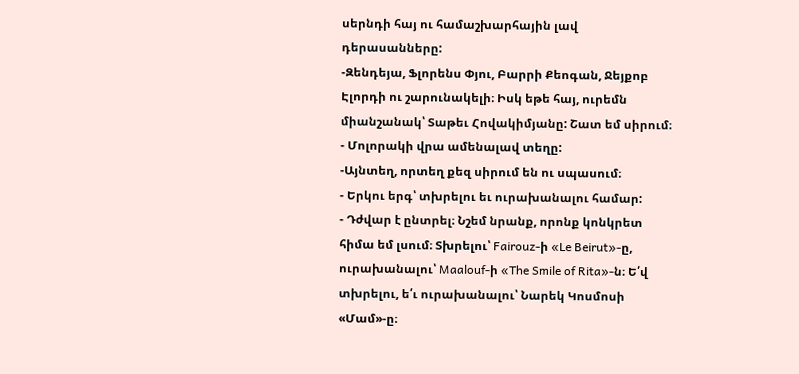սերնդի հայ ու համաշխարհային լավ դերասանները:
-Զենդեյա, Ֆլորենս Փյու, Բարրի Քեոգան, Ջեյքոբ Էլորդի ու շարունակելի։ Իսկ եթե հայ, ուրեմն միանշանակ՝ Տաթեւ Հովակիմյանը: Շատ եմ սիրում։
- Մոլորակի վրա ամենալավ տեղը:
-Այնտեղ, որտեղ քեզ սիրում են ու սպասում։
- Երկու երգ՝ տխրելու եւ ուրախանալու համար:
- Դժվար է ընտրել։ Նշեմ նրանք, որոնք կոնկրետ հիմա եմ լսում։ Տխրելու՝ Fairouz-ի «Le Beirut»-ը, ուրախանալու՝ Maalouf-ի «The Smile of Rita»-ն։ Ե՛վ տխրելու, ե՛ւ ուրախանալու՝ Նարեկ Կոսմոսի «Մամ»-ը։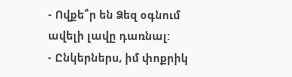- Ովքե՞ր են Ձեզ օգնում ավելի լավը դառնալ:
- Ընկերներս, իմ փոքրիկ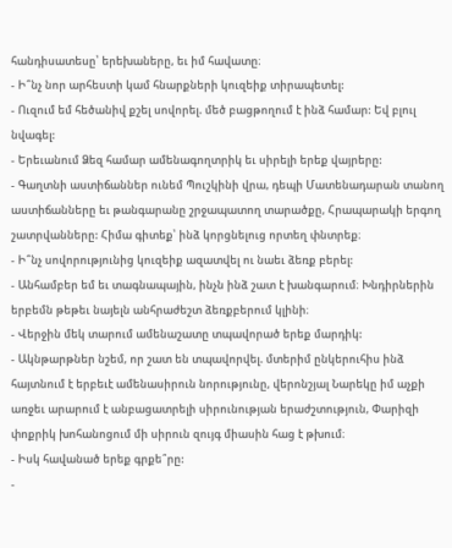հանդիսատեսը՝ երեխաները, եւ իմ հավատը։
- Ի՞նչ նոր արհեստի կամ հնարքների կուզեիք տիրապետել:
- Ուզում եմ հեծանիվ քշել սովորել. մեծ բացթողում է ինձ համար: Եվ բլուլ նվագել:
- Երեւանում Ձեզ համար ամենագողտրիկ եւ սիրելի երեք վայրերը:
- Գաղտնի աստիճաններ ունեմ Պուշկինի վրա, դեպի Մատենադարան տանող աստիճանները եւ թանգարանը շրջապատող տարածքը, Հրապարակի երգող շատրվանները: Հիմա գիտեք՝ ինձ կորցնելուց որտեղ փնտրեք։
- Ի՞նչ սովորությունից կուզեիք ազատվել ու նաեւ ձեռք բերել:
- Անհամբեր եմ եւ տագնապային, ինչն ինձ շատ է խանգարում։ Խնդիրներին երբեմն թեթեւ նայելն անհրաժեշտ ձեռքբերում կլինի։
- Վերջին մեկ տարում ամենաշատը տպավորած երեք մարդիկ:
- Ակնթարթներ նշեմ, որ շատ են տպավորվել. մտերիմ ընկերուհիս ինձ հայտնում է երբեւէ ամենասիրուն նորությունը, վերոնշյալ Նարեկը իմ աչքի առջեւ արարում է անբացատրելի սիրունության երաժշտություն, Փարիզի փոքրիկ խոհանոցում մի սիրուն զույգ միասին հաց է թխում։
- Իսկ հավանած երեք գրքե՞րը:
-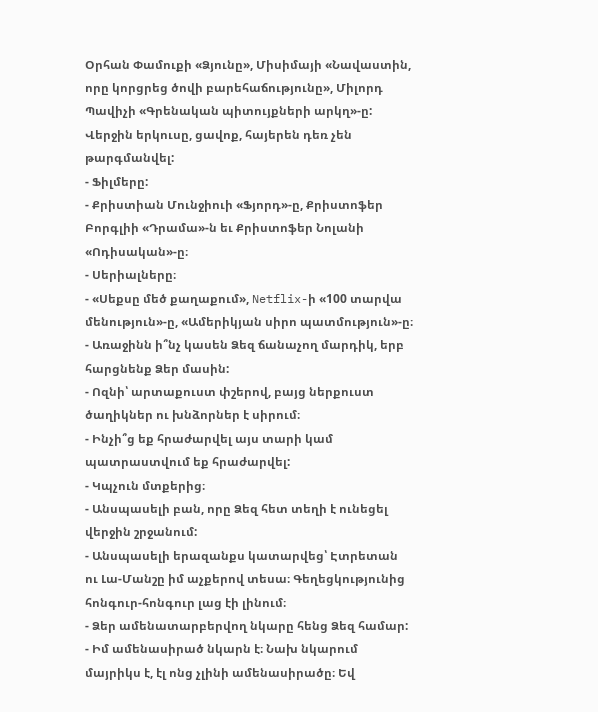Օրհան Փամուքի «Ձյունը», Միսիմայի «Նավաստին, որը կորցրեց ծովի բարեհաճությունը», Միլորդ Պավիչի «Գրենական պիտույքների արկղ»-ը: Վերջին երկուսը, ցավոք, հայերեն դեռ չեն թարգմանվել:
- Ֆիլմերը:
- Քրիստիան Մունջիուի «Ֆյորդ»-ը, Քրիստոֆեր Բորգլիի «Դրամա»-ն եւ Քրիստոֆեր Նոլանի «Ոդիսական»-ը։
- Սերիալները։
- «Սեքսը մեծ քաղաքում», Netflix-ի «100 տարվա մենություն»-ը, «Ամերիկյան սիրո պատմություն»-ը։
- Առաջինն ի՞նչ կասեն Ձեզ ճանաչող մարդիկ, երբ հարցնենք Ձեր մասին:
- Ոզնի՝ արտաքուստ փշերով, բայց ներքուստ ծաղիկներ ու խնձորներ է սիրում։
- Ինչի՞ց եք հրաժարվել այս տարի կամ պատրաստվում եք հրաժարվել:
- Կպչուն մտքերից։
- Անսպասելի բան, որը Ձեզ հետ տեղի է ունեցել վերջին շրջանում:
- Անսպասելի երազանքս կատարվեց՝ Էտրետան ու Լա-Մանշը իմ աչքերով տեսա։ Գեղեցկությունից հոնգուր-հոնգուր լաց էի լինում։
- Ձեր ամենատարբերվող նկարը հենց Ձեզ համար:
- Իմ ամենասիրած նկարն է։ Նախ նկարում մայրիկս է, էլ ոնց չլինի ամենասիրածը։ Եվ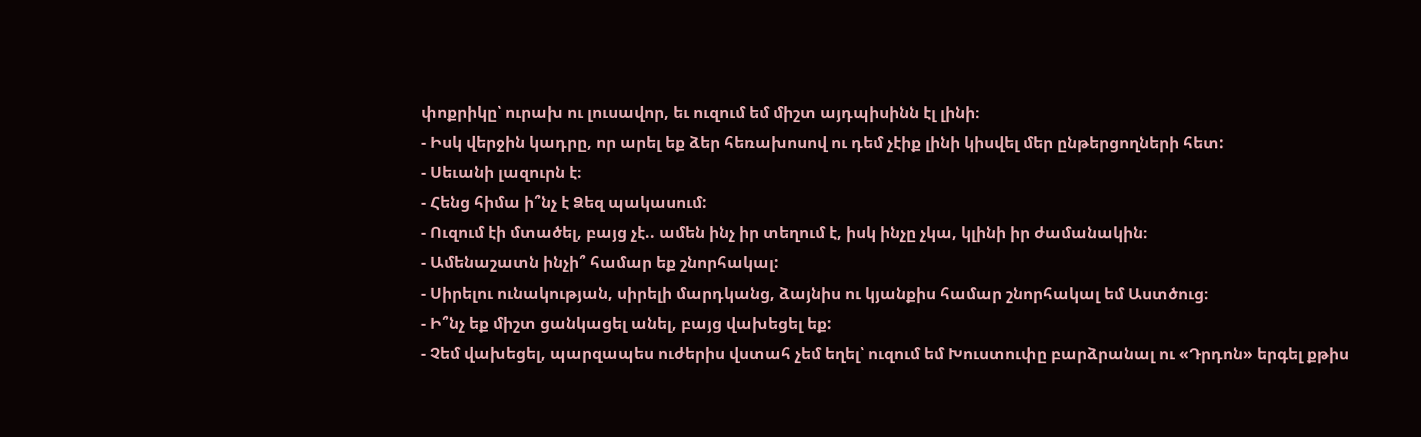փոքրիկը՝ ուրախ ու լուսավոր, եւ ուզում եմ միշտ այդպիսինն էլ լինի։
- Իսկ վերջին կադրը, որ արել եք ձեր հեռախոսով ու դեմ չէիք լինի կիսվել մեր ընթերցողների հետ:
- Սեւանի լազուրն է։
- Հենց հիմա ի՞նչ է Ձեզ պակասում:
- Ուզում էի մտածել, բայց չէ.. ամեն ինչ իր տեղում է, իսկ ինչը չկա, կլինի իր ժամանակին։
- Ամենաշատն ինչի՞ համար եք շնորհակալ:
- Սիրելու ունակության, սիրելի մարդկանց, ձայնիս ու կյանքիս համար շնորհակալ եմ Աստծուց։
- Ի՞նչ եք միշտ ցանկացել անել, բայց վախեցել եք:
- Չեմ վախեցել, պարզապես ուժերիս վստահ չեմ եղել՝ ուզում եմ Խուստուփը բարձրանալ ու «Դրդոն» երգել քթիս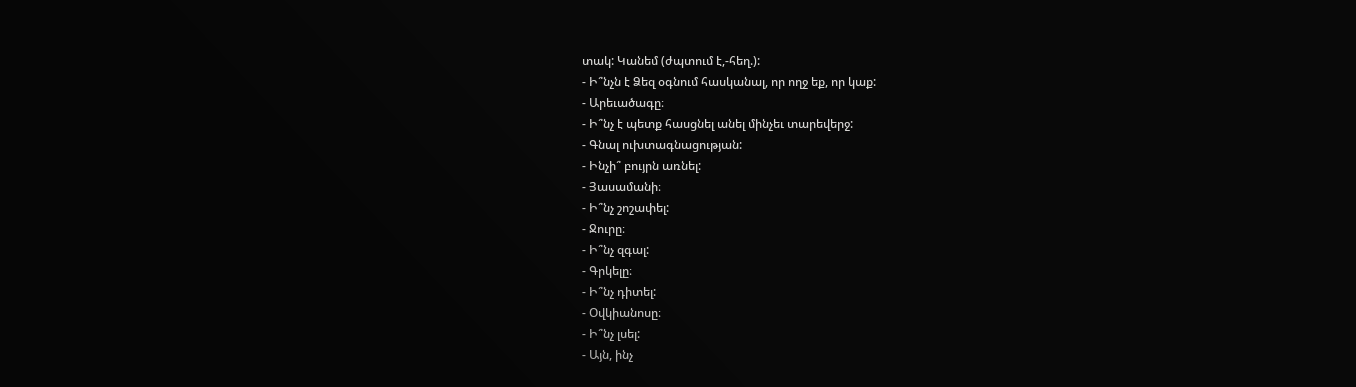տակ: Կանեմ (ժպտում է,-հեղ.):
- Ի՞նչն է Ձեզ օգնում հասկանալ, որ ողջ եք, որ կաք:
- Արեւածագը։
- Ի՞նչ է պետք հասցնել անել մինչեւ տարեվերջ:
- Գնալ ուխտագնացության:
- Ինչի՞ բույրն առնել:
- Յասամանի։
- Ի՞նչ շոշափել:
- Ջուրը։
- Ի՞նչ զգալ:
- Գրկելը։
- Ի՞նչ դիտել:
- Օվկիանոսը։
- Ի՞նչ լսել:
- Այն, ինչ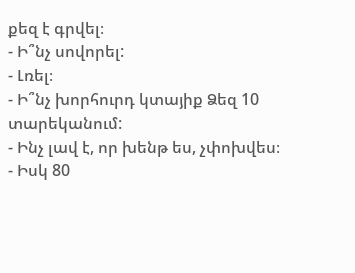քեզ է գրվել։
- Ի՞նչ սովորել:
- Լռել։
- Ի՞նչ խորհուրդ կտայիք Ձեզ 10 տարեկանում:
- Ինչ լավ է, որ խենթ ես, չփոխվես։
- Իսկ 80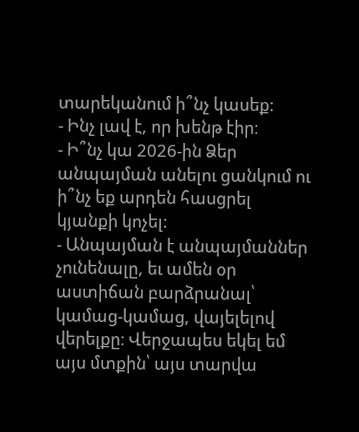տարեկանում ի՞նչ կասեք:
- Ինչ լավ է, որ խենթ էիր։
- Ի՞նչ կա 2026-ին Ձեր անպայման անելու ցանկում ու ի՞նչ եք արդեն հասցրել կյանքի կոչել:
- Անպայման է անպայմաններ չունենալը, եւ ամեն օր աստիճան բարձրանալ՝ կամաց-կամաց, վայելելով վերելքը։ Վերջապես եկել եմ այս մտքին՝ այս տարվա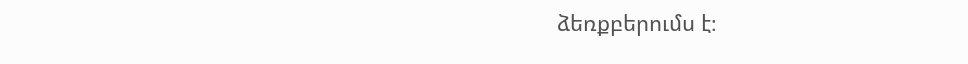ձեռքբերումս է։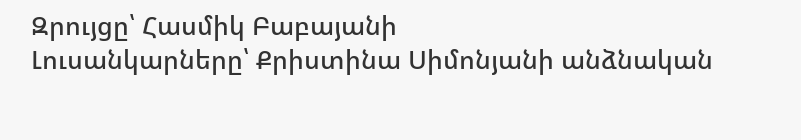Զրույցը՝ Հասմիկ Բաբայանի
Լուսանկարները՝ Քրիստինա Սիմոնյանի անձնական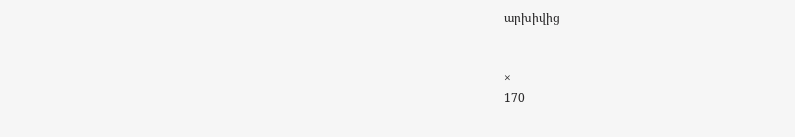արխիվից


×
170